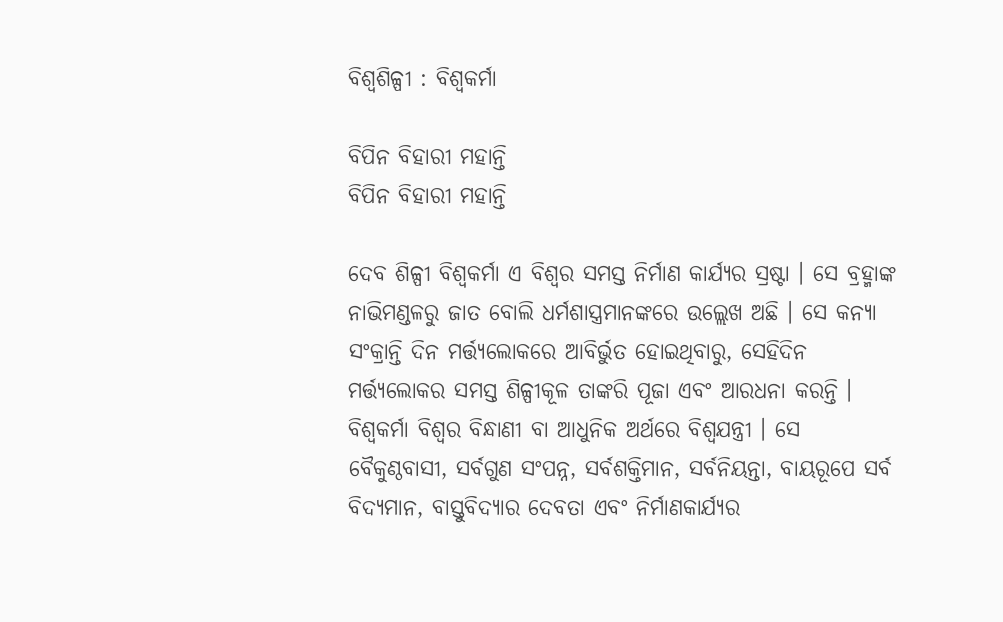ବିଶ୍ୱଶିଳ୍ପୀ : ବିଶ୍ୱକର୍ମା

ବିପିନ ବିହାରୀ ମହାନ୍ତି
ବିପିନ ବିହାରୀ ମହାନ୍ତି

ଦେବ ଶିଳ୍ପୀ ବିଶ୍ୱକର୍ମା ଏ ବିଶ୍ୱର ସମସ୍ତ ନିର୍ମାଣ କାର୍ଯ୍ୟର ସ୍ରଷ୍ଟା । ସେ ବ୍ରହ୍ମାଙ୍କ ନାଭିମଣ୍ଡଳରୁ ଜାତ ବୋଲି ଧର୍ମଶାସ୍ତ୍ରମାନଙ୍କରେ ଉଲ୍ଲେଖ ଅଛି । ସେ କନ୍ୟା ସଂକ୍ରାନ୍ତି ଦିନ ମର୍ତ୍ତ୍ୟଲୋକରେ ଆବିର୍ଭୁତ ହୋଇଥିବାରୁ, ସେହିଦିନ ମର୍ତ୍ତ୍ୟଲୋକର ସମସ୍ତ ଶିଳ୍ପୀକୂଳ ତାଙ୍କରି ପୂଜା ଏବଂ ଆରଧନା କରନ୍ତି ।
ବିଶ୍ୱକର୍ମା ବିଶ୍ୱର ବିନ୍ଧାଣୀ ବା ଆଧୁନିକ ଅର୍ଥରେ ବିଶ୍ୱଯନ୍ତ୍ରୀ । ସେ ବୈକୁଣ୍ଠବାସୀ, ସର୍ବଗୁଣ ସଂପନ୍ନ, ସର୍ବଶକ୍ତିମାନ, ସର୍ବନିୟନ୍ତା, ବାୟରୂପେ ସର୍ବ ବିଦ୍ୟମାନ, ବାସ୍ତୁବିଦ୍ୟାର ଦେବତା ଏବଂ ନିର୍ମାଣକାର୍ଯ୍ୟର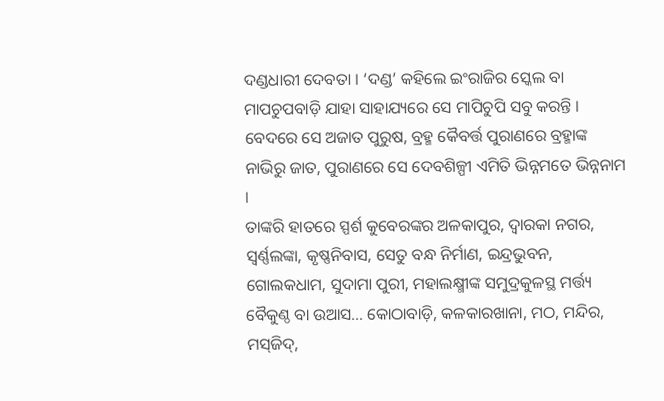ଦଣ୍ଡଧାରୀ ଦେବତା । ‘ଦଣ୍ଡ’ କହିଲେ ଇଂରାଜିର ସ୍କେଲ ବା ମାପଚୁପବାଡ଼ି ଯାହା ସାହାଯ୍ୟରେ ସେ ମାପିଚୁପି ସବୁ କରନ୍ତି । ବେଦରେ ସେ ଅଜାତ ପୁରୁଷ, ବ୍ରହ୍ମ କୈବର୍ତ୍ତ ପୁରାଣରେ ବ୍ରହ୍ମାଙ୍କ ନାଭିରୁ ଜାତ, ପୁରାଣରେ ସେ ଦେବଶିଳ୍ପୀ ଏମିତି ଭିନ୍ନମତେ ଭିନ୍ନନାମ ।
ତାଙ୍କରି ହାତରେ ସ୍ପର୍ଶ କୁବେରଙ୍କର ଅଳକାପୁର, ଦ୍ୱାରକା ନଗର, ସ୍ୱର୍ଣ୍ଣଲଙ୍କା, କୃଷ୍ଣନିବାସ, ସେତୁ ବନ୍ଧ ନିର୍ମାଣ, ଇନ୍ଦ୍ରଭୁବନ, ଗୋଲକଧାମ, ସୁଦାମା ପୁରୀ, ମହାଲକ୍ଷ୍ମୀଙ୍କ ସମୁଦ୍ରକୁଳସ୍ଥ ମର୍ତ୍ତ୍ୟ ବୈକୁଣ୍ଠ ବା ଉଆସ… କୋଠାବାଡ଼ି, କଳକାରଖାନା, ମଠ, ମନ୍ଦିର, ମସ୍‌ଜିଦ୍‌,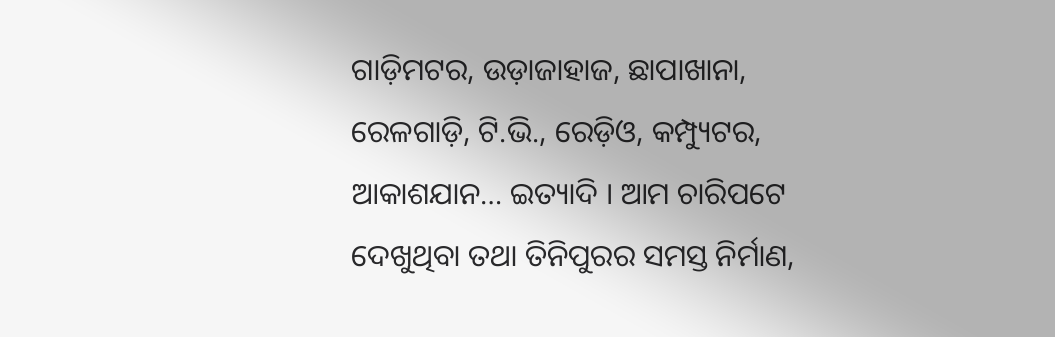ଗାଡ଼ିମଟର, ଉଡ଼ାଜାହାଜ, ଛାପାଖାନା, ରେଳଗାଡ଼ି, ଟି.ଭି., ରେଡ଼ିଓ, କମ୍ପ୍ୟୁଟର, ଆକାଶଯାନ… ଇତ୍ୟାଦି । ଆମ ଚାରିପଟେ ଦେଖୁଥିବା ତଥା ତିନିପୁରର ସମସ୍ତ ନିର୍ମାଣ,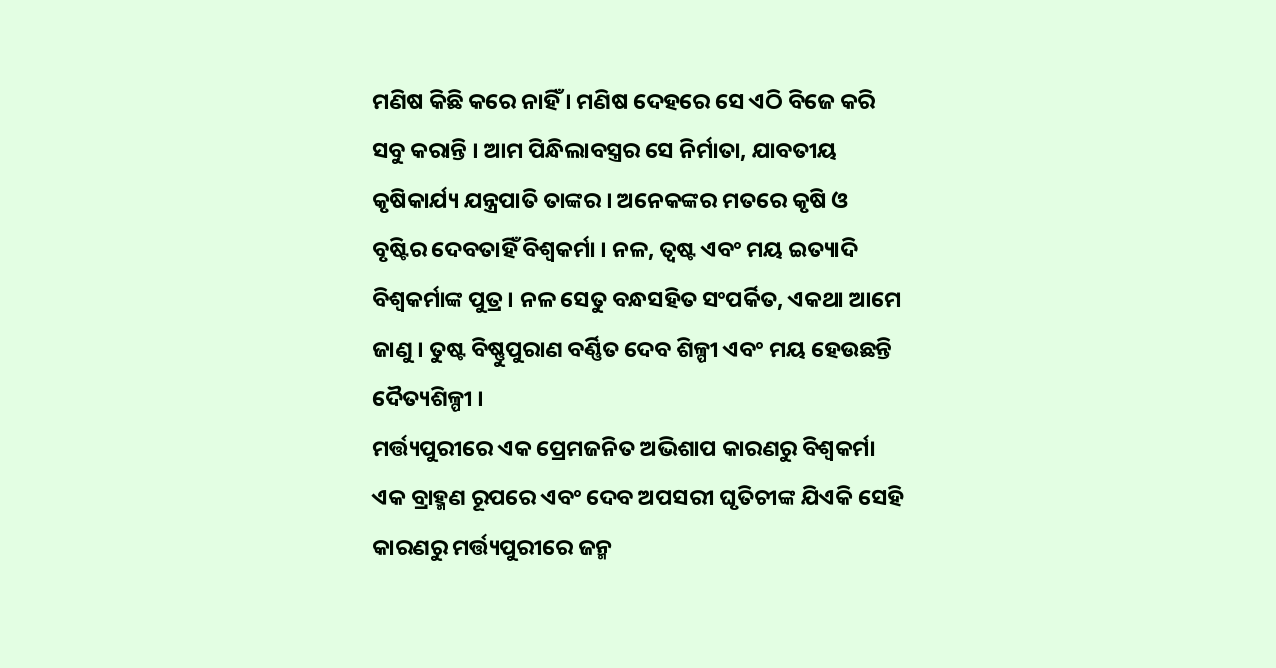ମଣିଷ କିଛି କରେ ନାହିଁ । ମଣିଷ ଦେହରେ ସେ ଏଠି ବିଜେ କରି ସବୁ କରାନ୍ତି । ଆମ ପିନ୍ଧିଲାବସ୍ତ୍ରର ସେ ନିର୍ମାତା, ଯାବତୀୟ କୃଷିକାର୍ଯ୍ୟ ଯନ୍ତ୍ରପାତି ତାଙ୍କର । ଅନେକଙ୍କର ମତରେ କୃଷି ଓ ବୃଷ୍ଟିର ଦେବତାହିଁ ବିଶ୍ୱକର୍ମା । ନଳ, ତ୍ୱଷ୍ଟ ଏବଂ ମୟ ଇତ୍ୟାଦି ବିଶ୍ୱକର୍ମାଙ୍କ ପୁତ୍ର । ନଳ ସେତୁ ବନ୍ଧସହିତ ସଂପର୍କିତ, ଏକଥା ଆମେ ଜାଣୁ । ତୁଷ୍ଟ ବିଷ୍ଣୁପୁରାଣ ବର୍ଣ୍ଣିତ ଦେବ ଶିଳ୍ପୀ ଏବଂ ମୟ ହେଉଛନ୍ତି ଦୈତ୍ୟଶିଳ୍ପୀ ।
ମର୍ତ୍ତ୍ୟପୁରୀରେ ଏକ ପ୍ରେମଜନିତ ଅଭିଶାପ କାରଣରୁ ବିଶ୍ୱକର୍ମା ଏକ ବ୍ରାହ୍ମଣ ରୂପରେ ଏବଂ ଦେବ ଅପସରୀ ଘୃତିଚୀଙ୍କ ଯିଏକି ସେହି କାରଣରୁ ମର୍ତ୍ତ୍ୟପୁରୀରେ ଜନ୍ମ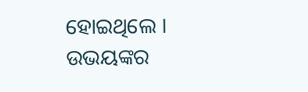ହୋଇଥିଲେ । ଉଭୟଙ୍କର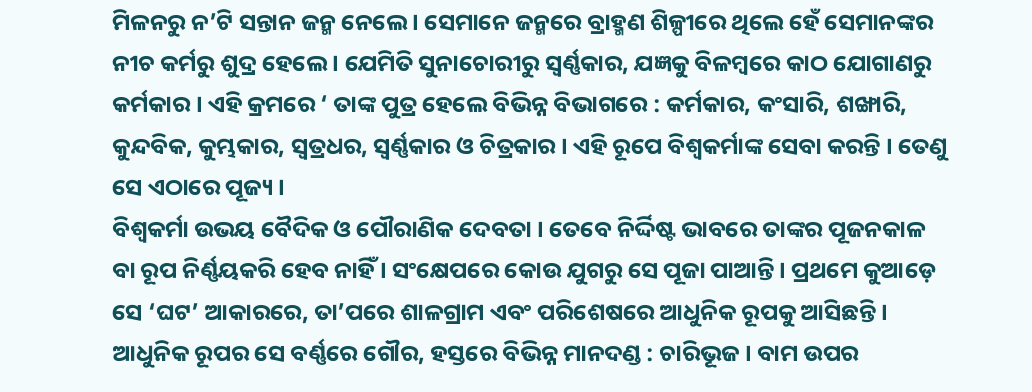ମିଳନରୁ ନ’ଟି ସନ୍ତାନ ଜନ୍ମ ନେଲେ । ସେମାନେ ଜନ୍ମରେ ବ୍ରାହ୍ମଣ ଶିଳ୍ପୀରେ ଥିଲେ ହେଁ ସେମାନଙ୍କର ନୀଚ କର୍ମରୁ ଶୁଦ୍ର ହେଲେ । ଯେମିତି ସୁନାଚୋରୀରୁ ସ୍ୱର୍ଣ୍ଣକାର, ଯଜ୍ଞକୁ ବିଳମ୍ବରେ କାଠ ଯୋଗାଣରୁ କର୍ମକାର । ଏହି କ୍ରମରେ ‘ ତାଙ୍କ ପୁତ୍ର ହେଲେ ବିଭିନ୍ନ ବିଭାଗରେ : କର୍ମକାର, କଂସାରି, ଶଙ୍ଖାରି, କୁନ୍ଦବିକ, କୁମ୍ଭକାର, ସ୍ୱତ୍ରଧର, ସ୍ୱର୍ଣ୍ଣକାର ଓ ଚିତ୍ରକାର । ଏହି ରୂପେ ବିଶ୍ୱକର୍ମାଙ୍କ ସେବା କରନ୍ତି । ତେଣୁ ସେ ଏଠାରେ ପୂଜ୍ୟ ।
ବିଶ୍ୱକର୍ମା ଉଭୟ ବୈଦିକ ଓ ପୌରାଣିକ ଦେବତା । ତେବେ ନିର୍ଦ୍ଦିଷ୍ଟ ଭାବରେ ତାଙ୍କର ପୂଜନକାଳ ବା ରୂପ ନିର୍ଣ୍ଣୟକରି ହେବ ନାହିଁ । ସଂକ୍ଷେପରେ କୋଉ ଯୁଗରୁ ସେ ପୂଜା ପାଆନ୍ତି । ପ୍ରଥମେ କୁଆଡ଼େ ସେ ‘ଘଟ’ ଆକାରରେ, ତା’ପରେ ଶାଳଗ୍ରାମ ଏବଂ ପରିଶେଷରେ ଆଧୁନିକ ରୂପକୁ ଆସିଛନ୍ତି ।
ଆଧୁନିକ ରୂପର ସେ ବର୍ଣ୍ଣରେ ଗୌର, ହସ୍ତରେ ବିଭିନ୍ନ ମାନଦଣ୍ଡ : ଚାରିଭୂଜ । ବାମ ଉପର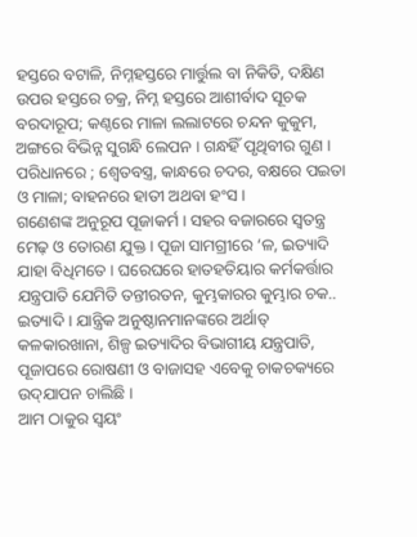ହସ୍ତରେ ବଟାଳି, ନିମ୍ନହସ୍ତରେ ମାର୍ତ୍ତୁଲ ବା ନିକିତି, ଦକ୍ଷିଣ ଉପର ହସ୍ତରେ ଚକ୍ର, ନିମ୍ନ ହସ୍ତରେ ଆଶୀର୍ବାଦ ସୂଚକ ବରଦାରୂପ; କଣ୍ଠରେ ମାଳା ଲଲାଟରେ ଚନ୍ଦନ କୁକୁମ, ଅଙ୍ଗରେ ବିଭିନ୍ନ ସୁଗନ୍ଧି ଲେପନ । ଗନ୍ଧହିଁ ପୃଥିବୀର ଗୁଣ । ପରିଧାନରେ ; ଶ୍ୱେତବସ୍ତ୍ର, କାନ୍ଧରେ ଚଦର, ବକ୍ଷରେ ପଇତା ଓ ମାଳା; ବାହନରେ ହାତୀ ଅଥବା ହଂସ ।
ଗଣେଶଙ୍କ ଅନୁରୂପ ପୂଜାକର୍ମ । ସହର ବଜାରରେ ସ୍ୱତନ୍ତ୍ର ମେଢ଼ ଓ ତୋରଣ ଯୁକ୍ତ । ପୂଜା ସାମଗ୍ରୀରେ ‘ଳ, ଇତ୍ୟାଦି ଯାହା ବିଧିମତେ । ଘରେଘରେ ହାତହତିୟାର କର୍ମକର୍ତ୍ତାର ଯନ୍ତ୍ରପାତି ଯେମିତି ତନ୍ତୀରତନ, କୁମ୍ଭକାରର କୁମ୍ଭାର ଚକ.. ଇତ୍ୟାଦି । ଯାନ୍ତ୍ରିକ ଅନୁଷ୍ଠାନମାନଙ୍କରେ ଅର୍ଥାତ୍ କଳକାରଖାନା, ଶିଳ୍ପ ଇତ୍ୟାଦିର ବିଭାଗୀୟ ଯନ୍ତ୍ରପାତି, ପୂଜାପରେ ରୋଷଣୀ ଓ ବାଜାସହ ଏବେକୁ ଚାକଚକ୍ୟରେ ଉଦ୍‌ଯାପନ ଚାଲିଛି ।
ଆମ ଠାକୁର ସ୍ୱୟଂ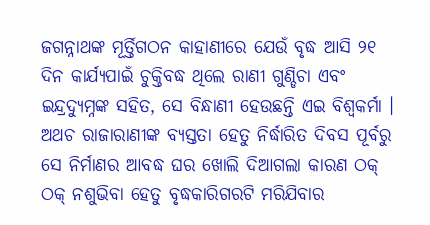ଜଗନ୍ନାଥଙ୍କ ମୂର୍ତ୍ତିଗଠନ କାହାଣୀରେ ଯେଉଁ ବୃଦ୍ଧ ଆସି ୨୧ ଦିନ କାର୍ଯ୍ୟପାଇଁ ଚୁକ୍ତିବଦ୍ଧ ଥିଲେ ରାଣୀ ଗୁଣ୍ଡିଚା ଏବଂ ଇନ୍ଦ୍ରଦ୍ୟୁମ୍ନଙ୍କ ସହିତ, ସେ ବିନ୍ଧାଣୀ ହେଉଛନ୍ତି ଏଇ ବିଶ୍ୱକର୍ମା । ଅଥଚ ରାଜାରାଣୀଙ୍କ ବ୍ୟସ୍ତତା ହେତୁ ନିର୍ଦ୍ଧାରିତ ଦିବସ ପୂର୍ବରୁ ସେ ନିର୍ମାଣର ଆବଦ୍ଧ ଘର ଖୋଲି ଦିଆଗଲା କାରଣ ଠକ୍ ଠକ୍ ନଶୁଭିବା ହେତୁ ବୃଦ୍ଧକାରିଗରଟି ମରିଯିବାର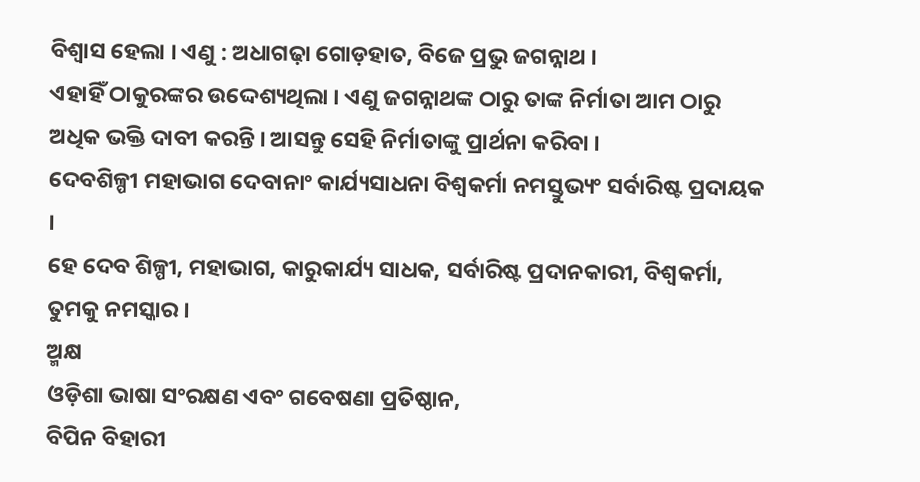ବିଶ୍ୱାସ ହେଲା । ଏଣୁ : ଅଧାଗଢ଼ା ଗୋଡ଼ହାତ, ବିଜେ ପ୍ରଭୁ ଜଗନ୍ନାଥ ।
ଏହାହିଁ ଠାକୁରଙ୍କର ଉଦ୍ଦେଶ୍ୟଥିଲା । ଏଣୁ ଜଗନ୍ନାଥଙ୍କ ଠାରୁ ତାଙ୍କ ନିର୍ମାତା ଆମ ଠାରୁ ଅଧିକ ଭକ୍ତି ଦାବୀ କରନ୍ତି । ଆସନ୍ତୁ ସେହି ନିର୍ମାତାଙ୍କୁ ପ୍ରାର୍ଥନା କରିବା ।
ଦେବଶିଳ୍ପୀ ମହାଭାଗ ଦେବାନାଂ କାର୍ଯ୍ୟସାଧନା ବିଶ୍ୱକର୍ମା ନମସ୍ତୁଭ୍ୟଂ ସର୍ବାରିଷ୍ଟ ପ୍ରଦାୟକ ।
ହେ ଦେବ ଶିଳ୍ପୀ, ମହାଭାଗ, କାରୁକାର୍ଯ୍ୟ ସାଧକ, ସର୍ବାରିଷ୍ଟ ପ୍ରଦାନକାରୀ, ବିଶ୍ୱକର୍ମା, ତୁମକୁ ନମସ୍କାର ।
ଅ୍ମକ୍ଷ
ଓଡ଼ିଶା ଭାଷା ସଂରକ୍ଷଣ ଏବଂ ଗବେଷଣା ପ୍ରତିଷ୍ଠାନ,
ବିପିନ ବିହାରୀ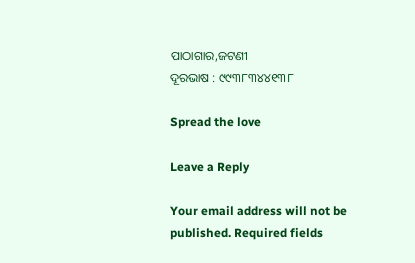ପାଠାଗାର,ଜଟଣୀ
ଦୂରଭାଷ : ୯୯୩୮୩୪୪୧୩୮

Spread the love

Leave a Reply

Your email address will not be published. Required fields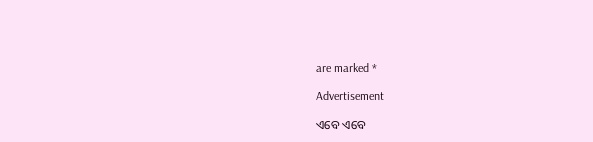are marked *

Advertisement

ଏବେ ଏବେ